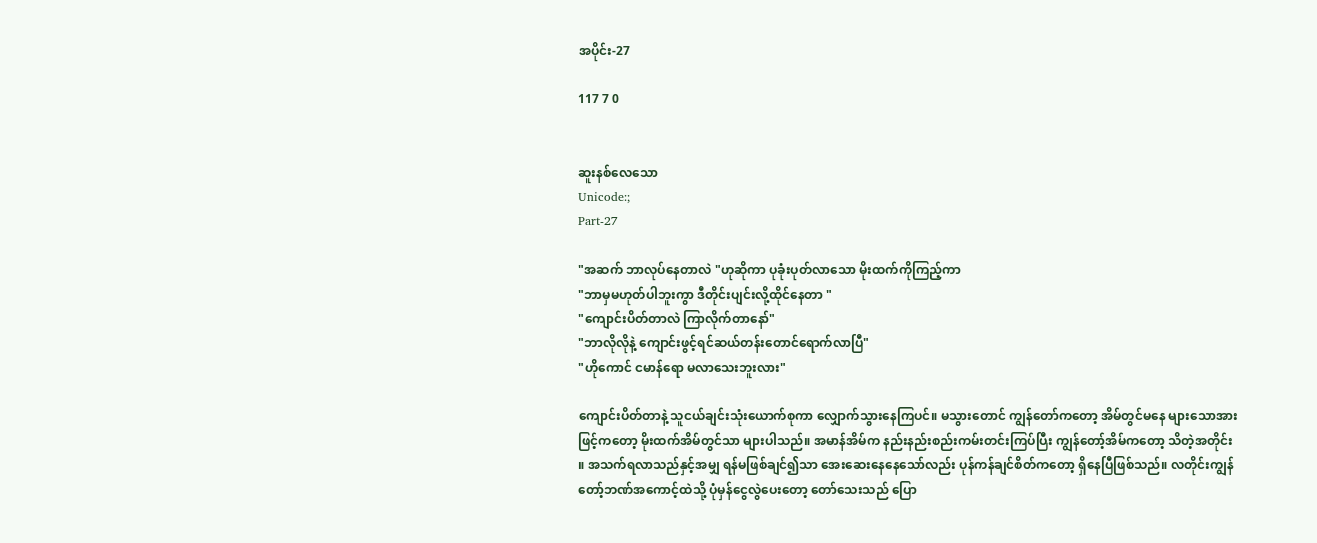အပိုင်း-27

117 7 0


ဆူးနစ်လေသော
Unicode:;
Part-27

"အဆက် ဘာလုပ်နေတာလဲ "ဟုဆိုကာ ပုခုံးပုတ်လာသော မိုးထက်ကိုကြည့်ကာ
"ဘာမှမဟုတ်ပါဘူးကွာ ဒီတိုင်းပျင်းလို့ထိုင်နေတာ "
"ကျောင်းပိတ်တာလဲ ကြာလိုက်တာနော်"
"ဘာလိုလိုနဲ့ ကျောင်းဖွင့်ရင်ဆယ်တန်းတောင်ရောက်လာပြီ"
"ဟိုကောင် ငမာန်ရော မလာသေးဘူးလား"

ကျောင်းပိတ်တာနဲ့ သူငယ်ချင်းသုံးယောက်စုကာ လျှောက်သွားနေကြပင်။ မသွားတောင် ကျွန်တော်ကတော့ အိမ်တွင်မနေ များသောအားဖြင့်ကတော့ မိုးထက်အိမ်တွင်သာ များပါသည်။ အမာန်အိမ်က နည်းနည်းစည်းကမ်းတင်းကြပ်ပြီး ကျွန်တော့်အိမ်ကတော့ သိတဲ့အတိုင်း  ။ အသက်ရလာသည်နှင့်အမျှ ရန်မဖြစ်ချင်၍သာ အေးဆေးနေနေသော်လည်း ပုန်ကန်ချင်စိတ်ကတော့ ရှိနေပြီဖြစ်သည်။ လတိုင်းကျွန်တော့်ဘဏ်အကောင့်ထဲသို့ ပုံမှန်ငွေလွဲပေးတော့ တော်သေးသည် ပြော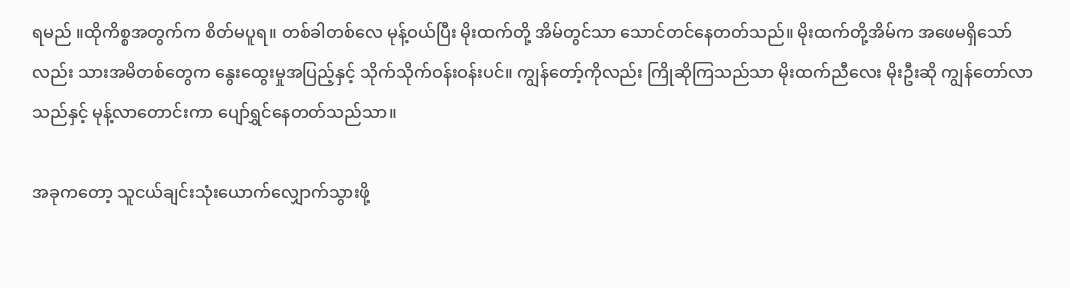ရမည် ။ထိုကိစ္စအတွက်က စိတ်မပူရ။ တစ်ခါတစ်လေ မုန့်ဝယ်ပြီး မိုးထက်တို့ အိမ်တွင်သာ သောင်တင်နေတတ်သည်။ မိုးထက်တို့အိမ်က အဖေမရှိသော်လည်း သားအမိတစ်တွေက နွေးထွေးမှုအပြည့်နှင့် သိုက်သိုက်ဝန်းဝန်းပင်။ ကျွန်တော့်ကိုလည်း ကြိုဆိုကြသည်သာ မိုးထက်ညီလေး မိုးဦးဆို ကျွန်တော်လာသည်နှင့် မုန့်လာတောင်းကာ ပျော်ရွှင်နေတတ်သည်သာ။

အခုကတော့ သူငယ်ချင်းသုံးယောက်လျှောက်သွားဖို့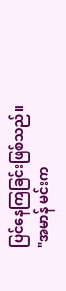ပြင်နေကြခြင်းဖြစ်သည်။
"အမာန် မင်းက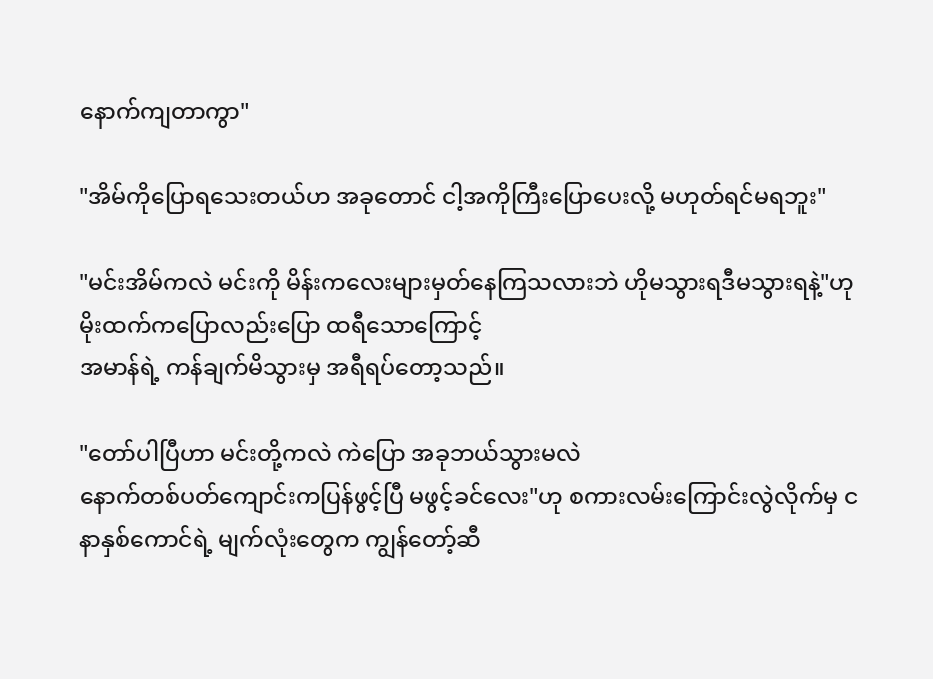နောက်ကျတာ‌ကွာ"

"အိမ်ကိုပြောရသေးတယ်ဟ အခုတောင် ငါ့အကိုကြီးပြောပေးလို့ မဟုတ်ရင်မရဘူး"

"မင်းအိမ်ကလဲ မင်းကို မိန်းကလေးများမှတ်နေကြသလားဘဲ ဟိုမသွားရဒီမသွားရနဲ့"ဟု မိုးထက်ကပြောလည်းပြော ထရီသောကြောင့်
အမာန်ရဲ့ ကန်ချက်မိသွားမှ အရီရပ်တော့သည်။

"တော်ပါပြီဟာ မင်းတို့ကလဲ ကဲပြော အခုဘယ်သွားမလဲ
နောက်တစ်ပတ်ကျောင်းကပြန်ဖွင့်ပြီ မဖွင့်ခင်လေး"ဟု စကားလမ်းကြောင်းလွဲလိုက်မှ ငနာနှစ်ကောင်ရဲ့ မျက်လုံးတွေက ကျွန်တော့်ဆီ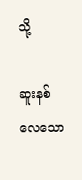သို့

ဆူးနစ်လေသော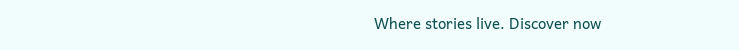Where stories live. Discover now